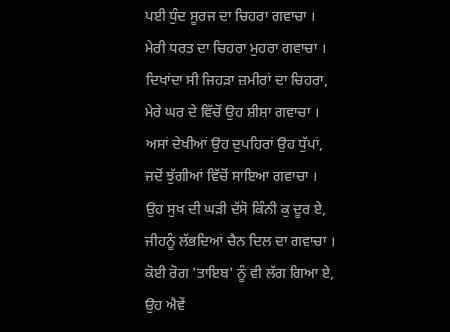ਪਈ ਧੁੰਦ ਸੂਰਜ ਦਾ ਚਿਹਰਾ ਗਵਾਚਾ ।
ਮੇਰੀ ਧਰਤ ਦਾ ਚਿਹਰਾ ਮੁਹਰਾ ਗਵਾਚਾ ।
ਦਿਖਾਂਦਾ ਸੀ ਜਿਹੜਾ ਜ਼ਮੀਰਾਂ ਦਾ ਚਿਹਰਾ,
ਮੇਰੇ ਘਰ ਦੇ ਵਿੱਚੋਂ ਉਹ ਸ਼ੀਸ਼ਾ ਗਵਾਚਾ ।
ਅਸਾਂ ਦੇਖੀਆਂ ਉਹ ਦੁਪਹਿਰਾਂ ਉਹ ਧੁੱਪਾਂ,
ਜਦੋਂ ਝੁੱਗੀਆਂ ਵਿੱਚੋਂ ਸਾਇਆ ਗਵਾਚਾ ।
ਉਹ ਸੁਖ ਦੀ ਘੜੀ ਦੱਸੋ ਕਿੰਨੀ ਕੁ ਦੂਰ ਏ,
ਜੀਹਨੂੰ ਲੱਭਦਿਆਂ ਚੈਨ ਦਿਲ ਦਾ ਗਵਾਚਾ ।
ਕੋਈ ਰੋਗ 'ਤਾਇਬ' ਨੂੰ ਵੀ ਲੱਗ ਗਿਆ ਏ,
ਉਹ ਐਵੇਂ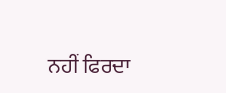ਨਹੀਂ ਫਿਰਦਾ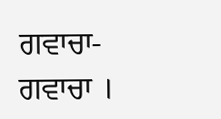ਗਵਾਚਾ- ਗਵਾਚਾ ।